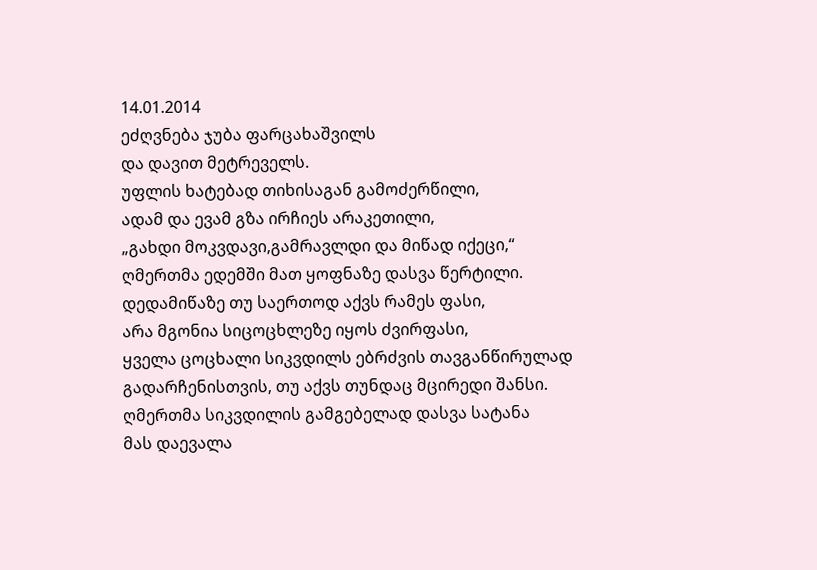14.01.2014
ეძღვნება ჯუბა ფარცახაშვილს
და დავით მეტრეველს.
უფლის ხატებად თიხისაგან გამოძერწილი,
ადამ და ევამ გზა ირჩიეს არაკეთილი,
„გახდი მოკვდავი,გამრავლდი და მიწად იქეცი,“
ღმერთმა ედემში მათ ყოფნაზე დასვა წერტილი.
დედამიწაზე თუ საერთოდ აქვს რამეს ფასი,
არა მგონია სიცოცხლეზე იყოს ძვირფასი,
ყველა ცოცხალი სიკვდილს ებრძვის თავგანწირულად
გადარჩენისთვის, თუ აქვს თუნდაც მცირედი შანსი.
ღმერთმა სიკვდილის გამგებელად დასვა სატანა
მას დაევალა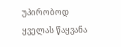უპირობოდ ყველას წაყვანა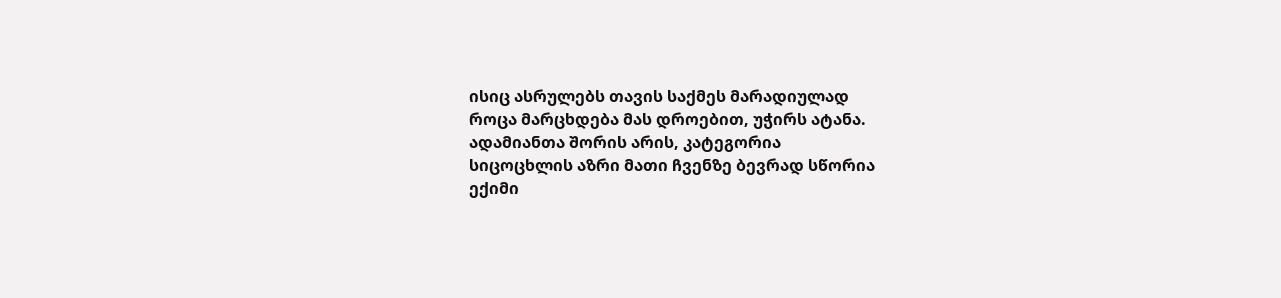ისიც ასრულებს თავის საქმეს მარადიულად
როცა მარცხდება მას დროებით, უჭირს ატანა.
ადამიანთა შორის არის, კატეგორია
სიცოცხლის აზრი მათი ჩვენზე ბევრად სწორია
ექიმი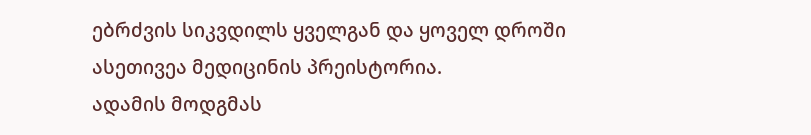ებრძვის სიკვდილს ყველგან და ყოველ დროში
ასეთივეა მედიცინის პრეისტორია.
ადამის მოდგმას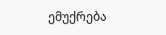ემუქრება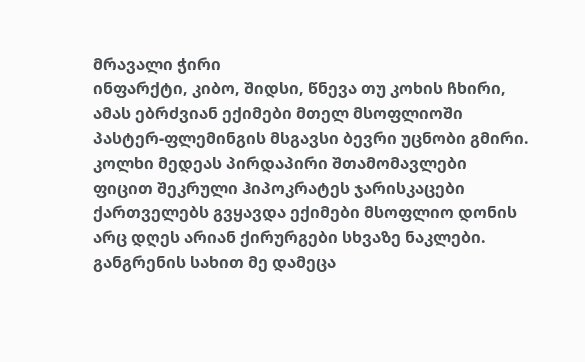მრავალი ჭირი
ინფარქტი, კიბო, შიდსი, წნევა თუ კოხის ჩხირი,
ამას ებრძვიან ექიმები მთელ მსოფლიოში
პასტერ-ფლემინგის მსგავსი ბევრი უცნობი გმირი.
კოლხი მედეას პირდაპირი შთამომავლები
ფიცით შეკრული ჰიპოკრატეს ჯარისკაცები
ქართველებს გვყავდა ექიმები მსოფლიო დონის
არც დღეს არიან ქირურგები სხვაზე ნაკლები.
განგრენის სახით მე დამეცა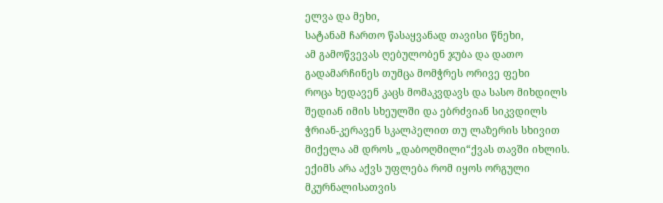ელვა და მეხი,
სატანამ ჩართო წასაყვანად თავისი წნეხი,
ამ გამოწვევას ღებულობენ ჯუბა და დათო
გადამარჩინეს თუმცა მომჭრეს ორივე ფეხი
როცა ხედავენ კაცს მომაკვდავს და სასო მიხდილს
შედიან იმის სხეულში და ებრძვიან სიკვდილს
ჭრიან-კერავენ სკალპელით თუ ლაზერის სხივით
მიქელა ამ დროს „დაბოღმილი“ქვას თავში იხლის.
ექიმს არა აქვს უფლება რომ იყოს ორგული
მკურნალისათვის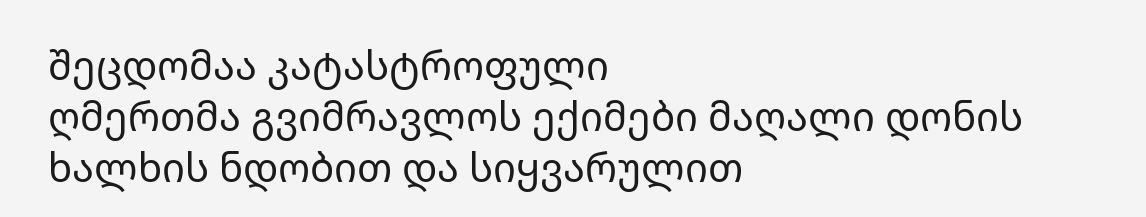შეცდომაა კატასტროფული
ღმერთმა გვიმრავლოს ექიმები მაღალი დონის
ხალხის ნდობით და სიყვარულით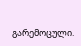გარემოცული.